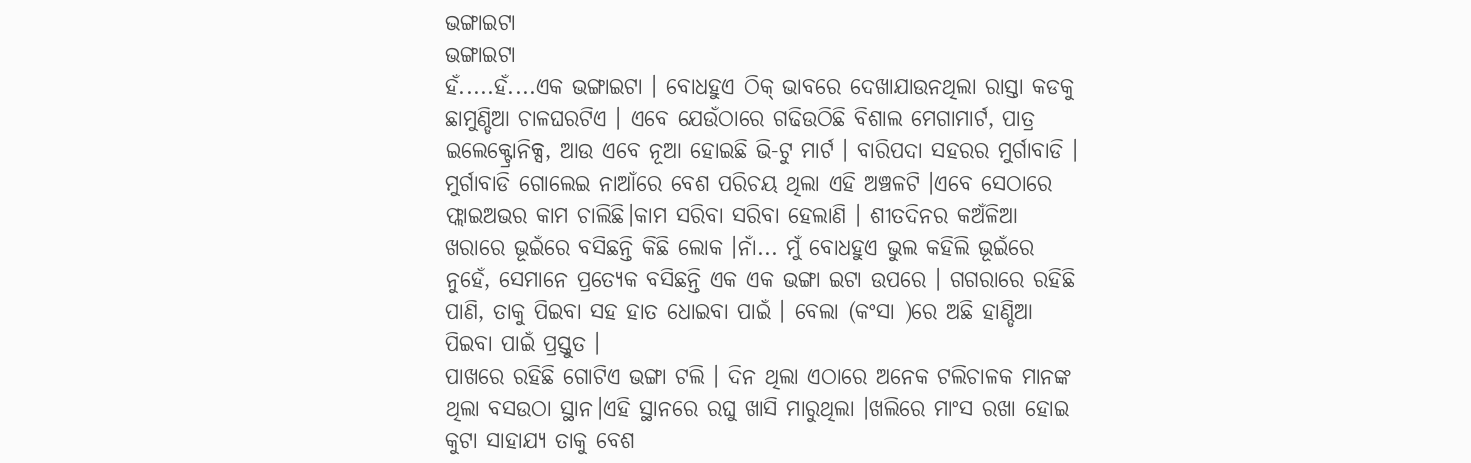ଭଙ୍ଗାଇଟା
ଭଙ୍ଗାଇଟା
ହଁ.....ହଁ....ଏକ ଭଙ୍ଗାଇଟା । ବୋଧହୁଏ ଠିକ୍ ଭାବରେ ଦେଖାଯାଉନଥିଲା ରାସ୍ତା କଡକୁ ଛାମୁଣ୍ଡିଆ ଚାଳଘରଟିଏ । ଏବେ ଯେଉଁଠାରେ ଗଢିଉଠିଛି ବିଶାଲ ମେଗାମାର୍ଟ, ପାତ୍ର ଇଲେକ୍ଟ୍ରୋନିକ୍ସ, ଆଉ ଏବେ ନୂଆ ହୋଇଛି ଭି-ଟୁ ମାର୍ଟ । ବାରିପଦା ସହରର ମୁର୍ଗାବାଡି । ମୁର୍ଗାବାଡି ଗୋଲେଇ ନାଆଁରେ ବେଶ ପରିଚୟ ଥିଲା ଏହି ଅଞ୍ଚଳଟି ।ଏବେ ସେଠାରେ ଫ୍ଲାଇଅଭର କାମ ଚାଲିଛି।କାମ ସରିବା ସରିବା ହେଲାଣି । ଶୀତଦିନର କଅଁଳିଆ ଖରାରେ ଭୂଇଁରେ ବସିଛନ୍ତି କିଛି ଲୋକ ।ନାଁ... ମୁଁ ବୋଧହୁଏ ଭୁଲ କହିଲି ଭୂଇଁରେ ନୁହେଁ, ସେମାନେ ପ୍ରତ୍ୟେକ ବସିଛନ୍ତି ଏକ ଏକ ଭଙ୍ଗା ଇଟା ଉପରେ । ଗଗରାରେ ରହିଛି ପାଣି, ତାକୁ ପିଇବା ସହ ହାତ ଧୋଇବା ପାଇଁ । ବେଲା (କଂସା )ରେ ଅଛି ହାଣ୍ଡିଆ ପିଇବା ପାଇଁ ପ୍ରସ୍ତୁତ ।
ପାଖରେ ରହିଛି ଗୋଟିଏ ଭଙ୍ଗା ଟଲି । ଦିନ ଥିଲା ଏଠାରେ ଅନେକ ଟଲିଚାଳକ ମାନଙ୍କ ଥିଲା ବସଉଠା ସ୍ଥାନ।ଏହି ସ୍ଥାନରେ ରଘୁ ଖାସି ମାରୁଥିଲା ।ଖଲିରେ ମାଂସ ରଖା ହୋଇ କୁଟା ସାହାଯ୍ୟ ତାକୁ ବେଶ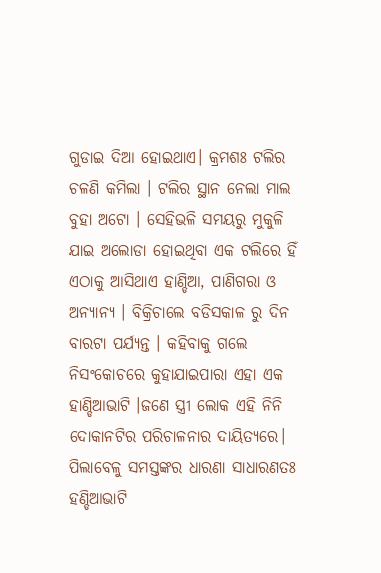ଗୁଡାଇ ଦିଆ ହୋଇଥାଏ। କ୍ରମଶଃ ଟଲିର ଚଳଣି କମିଲା । ଟଲିର ସ୍ଥାନ ନେଲା ମାଲ ବୁହା ଅଟୋ । ସେହିଭଳି ସମୟରୁ ମୁକୁଳି ଯାଇ ଅଲୋଡା ହୋଇଥିବା ଏକ ଟଲିରେ ହିଁ ଏଠାକୁ ଆସିଥାଏ ହାଣ୍ଡିଆ, ପାଣିଗରା ଓ ଅନ୍ୟାନ୍ୟ । ବିକ୍ରିଚାଲେ ବଡିସକାଳ ରୁ ଦିନ ବାରଟା ପର୍ଯ୍ୟନ୍ତ । କହିବାକୁ ଗଲେ ନିସଂକୋଚରେ କୁହାଯାଇପାରା ଏହା ଏକ ହାଣ୍ଡିଆଭାଟି ।ଜଣେ ସ୍ତ୍ରୀ ଲୋକ ଏହି ନିନି ଦୋକାନଟିର ପରିଚାଳନାର ଦାୟିତ୍ୟରେ। ପିଲାବେଳୁ ସମସ୍ତଙ୍କର ଧାରଣା ସାଧାରଣତଃ ହଣ୍ଡିଆଭାଟି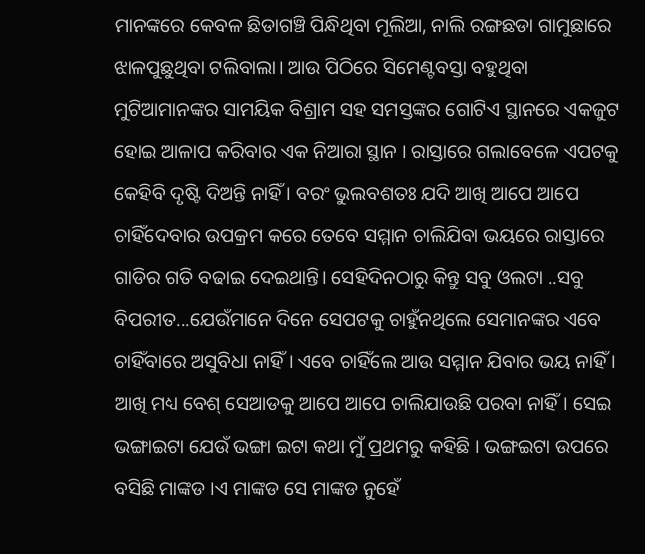ମାନଙ୍କରେ କେବଳ ଛିଡାଗଞ୍ଚି ପିନ୍ଧିଥିବା ମୂଲିଆ, ନାଲି ରଙ୍ଗଛଡା ଗାମୁଛାରେ ଝାଳପୁଛୁଥିବା ଟଲିବାଲା। ଆଉ ପିଠିରେ ସିମେଣ୍ଟବସ୍ତା ବହୁଥିବା ମୁଟିଆମାନଙ୍କର ସାମୟିକ ବିଶ୍ରାମ ସହ ସମସ୍ତଙ୍କର ଗୋଟିଏ ସ୍ଥାନରେ ଏକଜୁଟ ହୋଇ ଆଳାପ କରିବାର ଏକ ନିଆରା ସ୍ଥାନ । ରାସ୍ତାରେ ଗଲାବେଳେ ଏପଟକୁ କେହିବି ଦୃଷ୍ଟି ଦିଅନ୍ତି ନାହିଁ । ବରଂ ଭୁଲବଶତଃ ଯଦି ଆଖି ଆପେ ଆପେ ଚାହିଁଦେବାର ଉପକ୍ରମ କରେ ତେବେ ସମ୍ମାନ ଚାଲିଯିବା ଭୟରେ ରାସ୍ତାରେ ଗାଡିର ଗତି ବଢାଇ ଦେଇଥାନ୍ତି। ସେହିଦିନଠାରୁ କିନ୍ତୁ ସବୁ ଓଲଟା ..ସବୁ ବିପରୀତ...ଯେଉଁମାନେ ଦିନେ ସେପଟକୁ ଚାହୁଁନଥିଲେ ସେମାନଙ୍କର ଏବେ ଚାହିଁବାରେ ଅସୁବିଧା ନାହିଁ । ଏବେ ଚାହିଁଲେ ଆଉ ସମ୍ମାନ ଯିବାର ଭୟ ନାହିଁ । ଆଖି ମଧ୍ୟ ବେଶ୍ ସେଆଡକୁ ଆପେ ଆପେ ଚାଲିଯାଉଛି ପରବା ନାହିଁ। ସେଇ ଭଙ୍ଗାଇଟା ଯେଉଁ ଭଙ୍ଗା ଇଟା କଥା ମୁଁ ପ୍ରଥମରୁ କହିଛି । ଭଙ୍ଗଇଟା ଉପରେ ବସିଛି ମାଙ୍କଡ ।ଏ ମାଙ୍କଡ ସେ ମାଙ୍କଡ ନୁହେଁ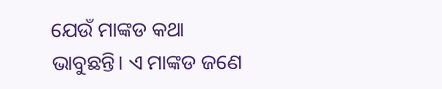ଯେଉଁ ମାଙ୍କଡ କଥା ଭାବୁଛନ୍ତି। ଏ ମାଙ୍କଡ ଜଣେ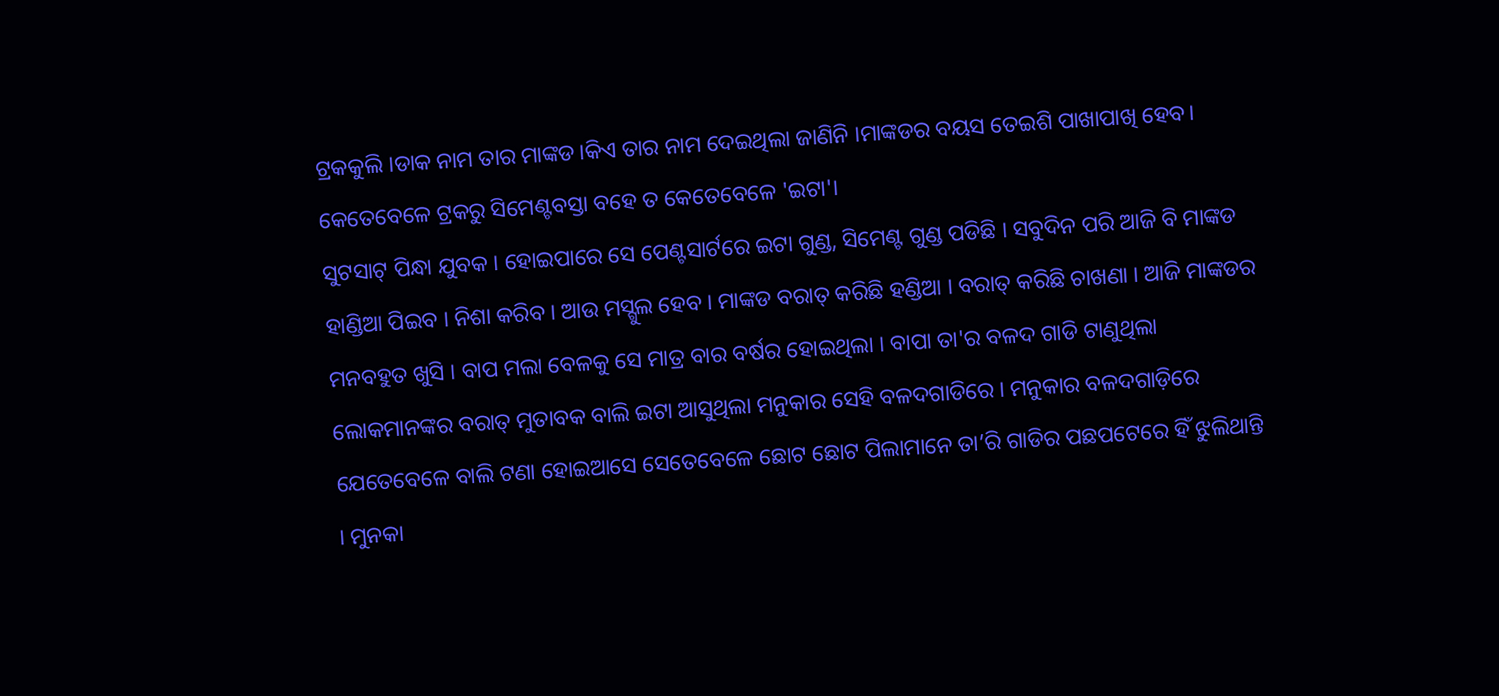ଟ୍ରକକୁଲି ।ଡାକ ନାମ ତାର ମାଙ୍କଡ।କିଏ ତାର ନାମ ଦେଇଥିଲା ଜାଣିନି ।ମାଙ୍କଡର ବୟସ ତେଇଶି ପାଖାପାଖି ହେବ। କେତେବେଳେ ଟ୍ରକରୁ ସିମେଣ୍ଟବସ୍ତା ବହେ ତ କେତେବେଳେ 'ଇଟା'।
ସୁଟସାଟ୍ ପିନ୍ଧା ଯୁବକ । ହୋଇପାରେ ସେ ପେଣ୍ଟସାର୍ଟରେ ଇଟା ଗୁଣ୍ଡ, ସିମେଣ୍ଟ ଗୁଣ୍ଡ ପଡିଛି । ସବୁଦିନ ପରି ଆଜି ବି ମାଙ୍କଡ ହାଣ୍ଡିଆ ପିଇବ । ନିଶା କରିବ । ଆଉ ମସ୍ଗୁଲ ହେବ । ମାଙ୍କଡ ବରାତ୍ କରିଛି ହଣ୍ଡିଆ । ବରାତ୍ କରିଛି ଚାଖଣା । ଆଜି ମାଙ୍କଡର ମନବହୁତ ଖୁସି । ବାପ ମଲା ବେଳକୁ ସେ ମାତ୍ର ବାର ବର୍ଷର ହୋଇଥିଲା । ବାପା ତା'ର ବଳଦ ଗାଡି ଟାଣୁଥିଲା ଲୋକମାନଙ୍କର ବରାତ୍ ମୁତାବକ ବାଲି ଇଟା ଆସୁଥିଲା ମନୁକାର ସେହି ବଳଦଗାଡିରେ । ମନୁକାର ବଳଦଗାଡ଼ିରେ ଯେତେବେଳେ ବାଲି ଟଣା ହୋଇଆସେ ସେତେବେଳେ ଛୋଟ ଛୋଟ ପିଲାମାନେ ତା’ରି ଗାଡିର ପଛପଟେରେ ହିଁ ଝୁଲିଥାନ୍ତି । ମୁନକା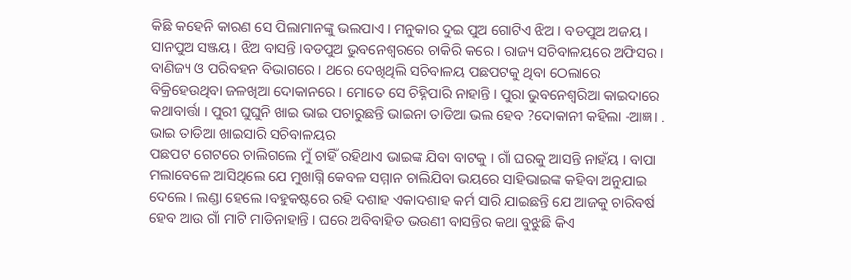କିଛି କହେନି କାରଣ ସେ ପିଲାମାନଙ୍କୁ ଭଲପାଏ । ମନୁକାର ଦୁଇ ପୁଅ ଗୋଟିଏ ଝିଅ । ବଡପୁଅ ଅଜୟ । ସାନପୁଅ ସଞ୍ଜୟ । ଝିଅ ବାସନ୍ତି ।ବଡପୁଅ ଭୁବନେଶ୍ଵରରେ ଚାକିରି କରେ । ରାଜ୍ୟ ସଚିବାଳୟରେ ଅଫିସର । ବାଣିଜ୍ୟ ଓ ପରିବହନ ବିଭାଗରେ । ଥରେ ଦେଖିଥିଲି ସଚିବାଳୟ ପଛପଟକୁ ଥିବା ଠେଲାରେ ବିକ୍ରିହେଉଥିବା ଜଳଖିଆ ଦୋକାନରେ । ମୋତେ ସେ ଚିହ୍ନିପାରି ନାହାନ୍ତି । ପୁରା ଭୁବନେଶ୍ୱରିଆ କାଇଦାରେ କଥାବାର୍ତ୍ତା । ପୁରୀ ଘୁଘୁନି ଖାଇ ଭାଇ ପଚାରୁଛନ୍ତି ଭାଇନା ତାଡିଆ ଭଲ ହେବ ?ଦୋକାନୀ କହିଲା -ଆଜ୍ଞ। . ଭାଇ ତାଡିଆ ଖାଇସାରି ସଚିବାଳୟର
ପଛପଟ ଗେଟରେ ଚାଲିଗଲେ ମୁଁ ଚାହିଁ ରହିଥାଏ ଭାଇଙ୍କ ଯିବା ବାଟକୁ । ଗାଁ ଘରକୁ ଆସନ୍ତି ନାହଁୟ । ବାପା ମଲାବେଳେ ଆସିଥିଲେ ଯେ ମୁଖାଗ୍ନି କେବଳ ସମ୍ମାନ ଚାଲିଯିବା ଭୟରେ ସାହିଭାଇଙ୍କ କହିବା ଅନୁଯାଇ ଦେଲେ। ଲଣ୍ଡା ହେଲେ ।ବହୁକଷ୍ଟରେ ରହି ଦଶାହ ଏକାଦଶାହ କର୍ମ ସାରି ଯାଇଛନ୍ତି ଯେ ଆଜକୁ ଚାରିବର୍ଷ ହେବ ଆଉ ଗାଁ ମାଟି ମାଡିନାହାନ୍ତି । ଘରେ ଅବିବାହିତ ଭଉଣୀ ବାସନ୍ତିର କଥା ବୁଝୁଛି କିଏ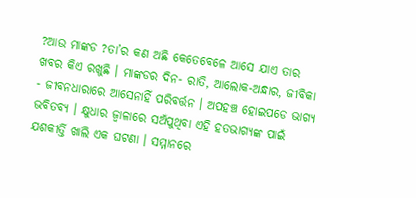?ଆଉ ମାଙ୍କଡ ?ତା’ର କଣ ଅଛି କେତେବେଳେ ଆସେ ଯାଏ ତାର ଖବର କିଏ ରଖୁଛି । ମାଙ୍କଡର ଦିନ- ରାତି, ଆଲୋକ-ଅନ୍ଧାର, ଜୀବିକା - ଜୀବନଧାରାରେ ଆସେନାହିଁ ପରିବର୍ତ୍ତନ । ଅପହଞ୍ଚ ହୋଇପଡେ ଭାଗ୍ୟ ଭବିତବ୍ୟ । କ୍ଷୁଧାର ଜ୍ଵାଳାରେ ସଅଁପୁଥିବା ଏହି ହତଭାଗ୍ୟଙ୍କ ପାଇଁ ଯଶକୀର୍ତ୍ତି ଖାଲି ଏକ ଘଟଣା । ସମ୍ମାନରେ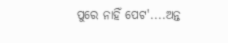ପୁରେ ନାହିଁ ପେଟ'....ଅନ୍ତ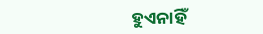ହୁଏନାହିଁ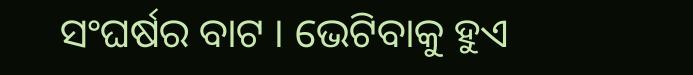ସଂଘର୍ଷର ବାଟ । ଭେଟିବାକୁ ହୁଏ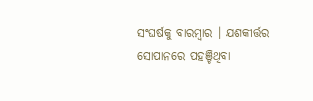ସଂଘର୍ଷକୁ ବାରମ୍ବାର । ଯଶକୀର୍ତ୍ତର ସୋପାନରେ ପହଞ୍ଚିଥିବା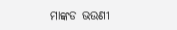ମାଙ୍କଡ ଭଉଣୀ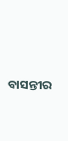ବାସନ୍ତୀର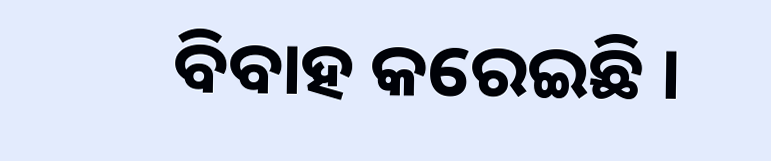ବିବାହ କରେଇଛି ।